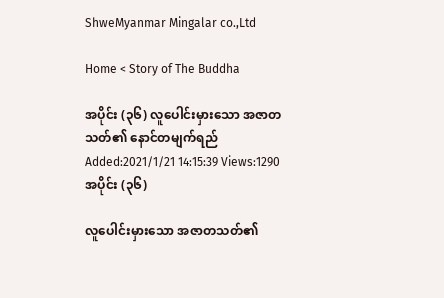ShweMyanmar Mingalar co.,Ltd

Home < Story of The Buddha

အပိုင်း (၃၆) လူပေါင်းမှားသော အဇာတသတ်၏ နောင်တမျက်ရည်
Added:2021/1/21 14:15:39 Views:1290
အပိုင်း (၃၆)

လူပေါင်းမှားသော အဇာတသတ်၏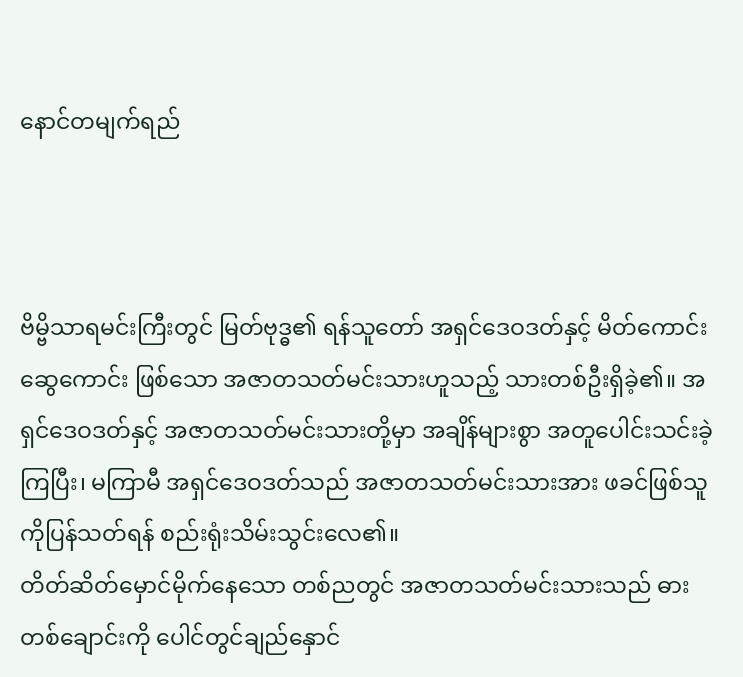နောင်တမျက်ရည်



ဗိမ္ဗိသာရမင်းကြီးတွင် မြတ်ဗုဒ္ဓ၏ ရန်သူတော် အရှင်ဒေဝဒတ်နှင့် မိတ်ကောင်းဆွေကောင်း ဖြစ်သော အဇာတသတ်မင်းသားဟူသည့် သားတစ်ဦးရှိခဲ့၏။ အရှင်ဒေဝဒတ်နှင့် အဇာတသတ်မင်းသားတို့မှာ အချိန်များစွာ အတူပေါင်းသင်းခဲ့ကြပြီး၊ မကြာမီ အရှင်ဒေဝဒတ်သည် အဇာတသတ်မင်းသားအား ဖခင်ဖြစ်သူကိုပြန်သတ်ရန် စည်းရုံးသိမ်းသွင်းလေ၏။
တိတ်ဆိတ်မှောင်မိုက်နေသော တစ်ညတွင် အဇာတသတ်မင်းသားသည် ဓားတစ်ချောင်းကို ပေါင်တွင်ချည်နှောင်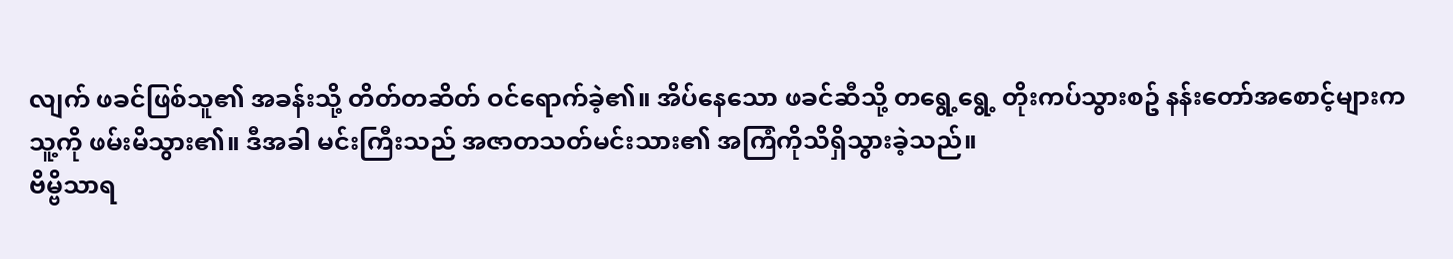လျက် ဖခင်ဖြစ်သူ၏ အခန်းသို့ တိတ်တဆိတ် ဝင်ရောက်ခဲ့၏။ အိပ်နေသော ဖခင်ဆီသို့ တရွေ့ရွေ့ တိုးကပ်သွားစဥ် နန်းတော်အစောင့်များက သူ့ကို ဖမ်းမိသွား၏။ ဒီအခါ မင်းကြီးသည် အဇာတသတ်မင်းသား၏ အကြံကိုသိရှိသွားခဲ့သည်။
ဗိမ္ဗိသာရ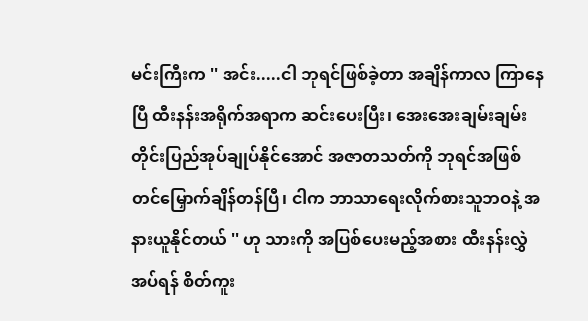မင်းကြီးက '' အင်း.....ငါ ဘုရင်ဖြစ်ခဲ့တာ အချိန်ကာလ ကြာနေပြီ ထီးနန်းအရိုက်အရာက ဆင်းပေးပြီး၊ အေးအေးချမ်းချမ်း တိုင်းပြည်အုပ်ချုပ်နိုင်အောင် အဇာတသတ်ကို ဘုရင်အဖြစ် တင်မြှောက်ချိန်တန်ပြီ၊ ငါက ဘာသာရေးလိုက်စားသူဘဝနဲ့ အနားယူနိုင်တယ် '' ဟု သားကို အပြစ်ပေးမည့်အစား ထီးနန်းလွှဲအပ်ရန် စိတ်ကူး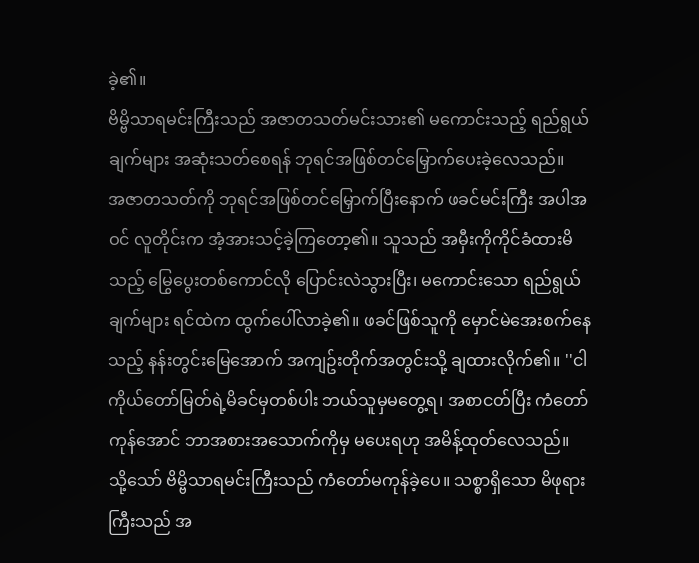ခဲ့၏။
ဗိမ္ဗိသာရမင်းကြီးသည် အဇာတသတ်မင်းသား၏ မကောင်းသည့် ရည်ရွယ်ချက်များ အဆုံးသတ်စေရန် ဘုရင်အဖြစ်တင်မြှောက်ပေးခဲ့လေသည်။
အဇာတသတ်ကို ဘုရင်အဖြစ်တင်မြှောက်ပြီးနောက် ဖခင်မင်းကြီး အပါအဝင် လူတိုင်းက အံ့အားသင့်ခဲ့ကြတော့၏။ သူသည် အမှီးကိုကိုင်ခံထားမိသည့် မြွေပွေးတစ်ကောင်လို ပြောင်းလဲသွားပြီး၊ မကောင်းသော ရည်ရွယ်ချက်များ ရင်ထဲက ထွက်ပေါ်လာခဲ့၏။ ဖခင်ဖြစ်သူကို မှောင်မဲအေးစက်နေသည့် နန်းတွင်းမြေအောက် အကျဥ်းတိုက်အတွင်းသို့ ချထားလိုက်၏။ ''ငါကိုယ်တော်မြတ်ရဲ့မိခင်မှတစ်ပါး ဘယ်သူမှမတွေ့ရ၊ အစာငတ်ပြီး ကံတော်ကုန်အောင် ဘာအစားအသောက်ကိုမှ မပေးရဟု အမိန့်ထုတ်လေသည်။
သို့သော် ဗိမ္ဗိသာရမင်းကြီးသည် ကံတော်မကုန်ခဲ့ပေ။ သစ္စာရှိသော မိဖုရားကြီးသည် အ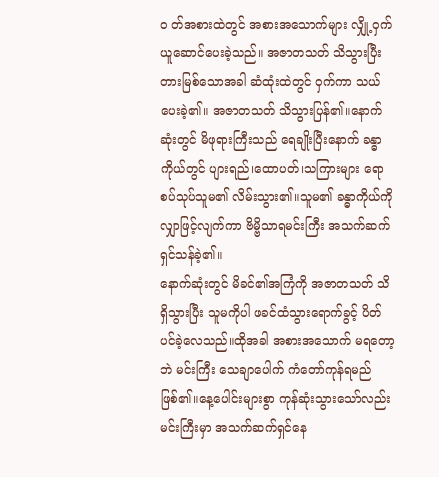ဝ တ်အစားထဲတွင် အစားအသောက်များ လျှို့ဝှက်ယူဆောင်ပေးခဲ့သည်။ အဇာတသတ် သိသွားပြီး တားမြစ်သောအခါ ဆံထုံးထဲတွင် ဝှက်ကာ သယ်ပေးခဲ့၏။ အဇာတသတ် သိသွားပြန်၏။နောက်ဆုံးတွင် မိဖုရားကြီးသည် ရေချိုးပြီးနောက် ခန္ဓာကိုယ်တွင် ပျားရည်၊ထောပတ်၊သကြားများ ရောစပ်သုပ်သူမ၏ လိမ်းသွား၏။သူမ၏ ခန္ဓာကိုယ်ကို လျှာဖြင့်လျက်ကာ ဗိမ္ဗိသာရမင်းကြီး အသက်ဆက် ရှင်သန်ခဲ့၏။
နောက်ဆုံးတွင် မိခင်၏အကြံကို အဇာတသတ် သိရှိသွားပြီး သူမကိုပါ ဖခင်ထံသွားရောက်ခွင့် ပိတ်ပင်ခဲ့လေသည်။ထိုအခါ အစားအသောက် မရတော့ဘဲ မင်းကြီး သေချာပေါက် ကံတော်ကုန်ရမည်ဖြစ်၏။နေ့ပေါင်းများစွာ ကုန်ဆုံးသွားသော်လည်း မင်းကြီးမှာ အသက်ဆက်ရှင်နေ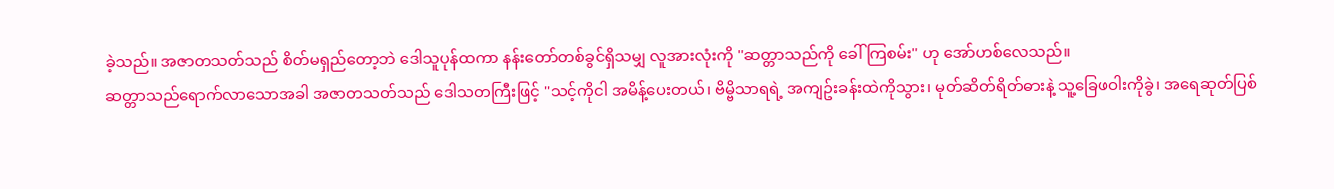ခဲ့သည်။ အဇာတသတ်သည် စိတ်မရှည်တော့ဘဲ ဒေါသူပုန်ထကာ နန်းတော်တစ်ခွင်ရှိသမျှ လူအားလုံးကို ''ဆတ္တာသည်ကို ခေါ်ကြစမ်း'' ဟု အော်ဟစ်လေသည်။
ဆတ္တာသည်ရောက်လာသောအခါ အဇာတသတ်သည် ဒေါသတကြီးဖြင့် ''သင့်ကိုငါ အမိန့်ပေးတယ်၊ ဗိမ္ဗိသာရရဲ့ အကျဥ်းခန်းထဲကိုသွား၊ မုတ်ဆိတ်ရိတ်ဓားနဲ့ သူ့ခြေဖဝါးကိုခွဲ၊ အရေဆုတ်ပြစ်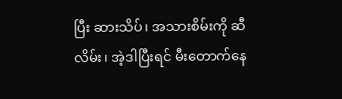ပြီး ဆားသိပ်၊ အသားစိမ်းကို ဆီလိမ်း၊ အဲ့ဒါပြီးရင် မီးတောက်နေ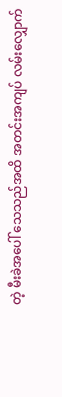တဲ့ မီးခဲအပေါ် သေသည်အထိ အတင်းအကျပ် လမ်းလျှောက်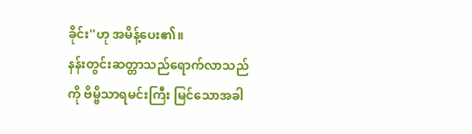ခိုင်း''ဟု အမိန့်ပေး၏။
နန်းတွင်းဆတ္တာသည်ရောက်လာသည်ကို ဗိမ္ဗိသာရမင်းကြီး မြင်သောအခါ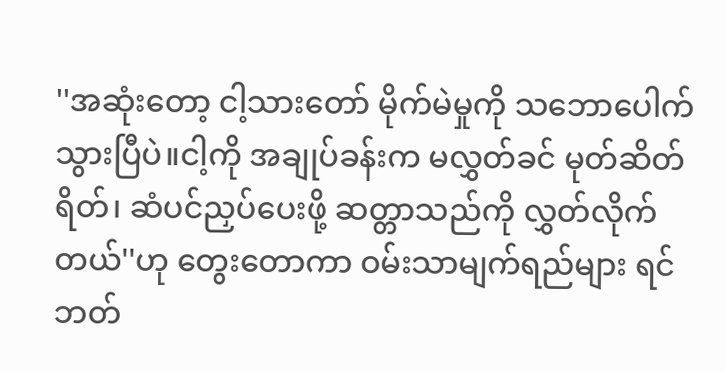''အဆုံးတော့ ငါ့သားတော် မိုက်မဲမှုကို သဘောပေါက်သွားပြီပဲ။ငါ့ကို အချုပ်ခန်းက မလွှတ်ခင် မုတ်ဆိတ်ရိတ်၊ ဆံပင်ညှပ်ပေးဖို့ ဆတ္တာသည်ကို လွှတ်လိုက်တယ်''ဟု တွေးတောကာ ဝမ်းသာမျက်ရည်များ ရင်ဘတ်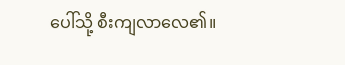ပေါ်သို့ စီးကျလာလေ၏။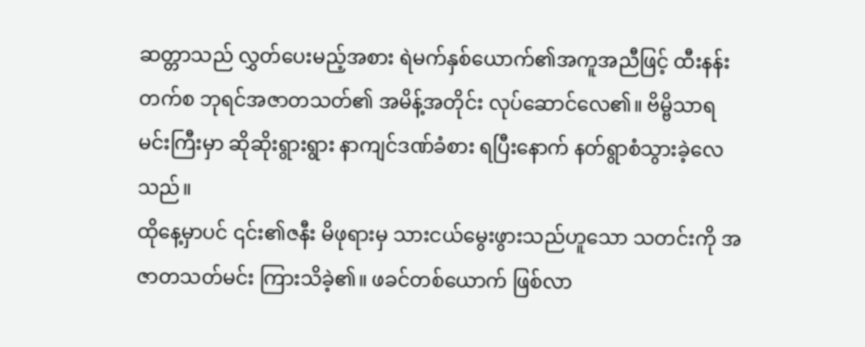ဆတ္တာသည် လွှတ်ပေးမည့်အစား ရဲမက်နှစ်ယောက်၏အကူအညီဖြင့် ထီးနန်းတက်စ ဘုရင်အဇာတသတ်၏ အမိန့်အတိုင်း လုပ်ဆောင်လေ၏။ ဗိမ္ဗိသာရမင်းကြီးမှာ ဆိုဆိုးရွားရွား နာကျင်ဒဏ်ခံစား ရပြီးနောက် နတ်ရွာစံသွားခဲ့လေသည်။
ထိုနေ့မှာပင် ၎င်း၏ဇနီး မိဖုရားမှ သားငယ်မွေးဖွားသည်ဟူသော သတင်းကို အဇာတသတ်မင်း ကြားသိခဲ့၏။ ဖခင်တစ်ယောက် ဖြစ်လာ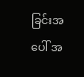ခြင်းအပေါ် အ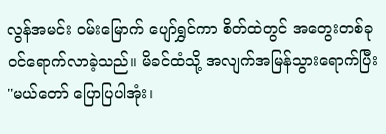လွန်အမင်း ဝမ်းမြောက် ပျော်ရွှင်ကာ စိတ်ထဲတွင် အတွေးတစ်ခု ဝင်ရောက်လာခဲ့သည်။ မိခင်ထံသို့ အလျက်အမြန်သွားရောက်ပြီး ''မယ်တော် ပြောပြပါအုံး၊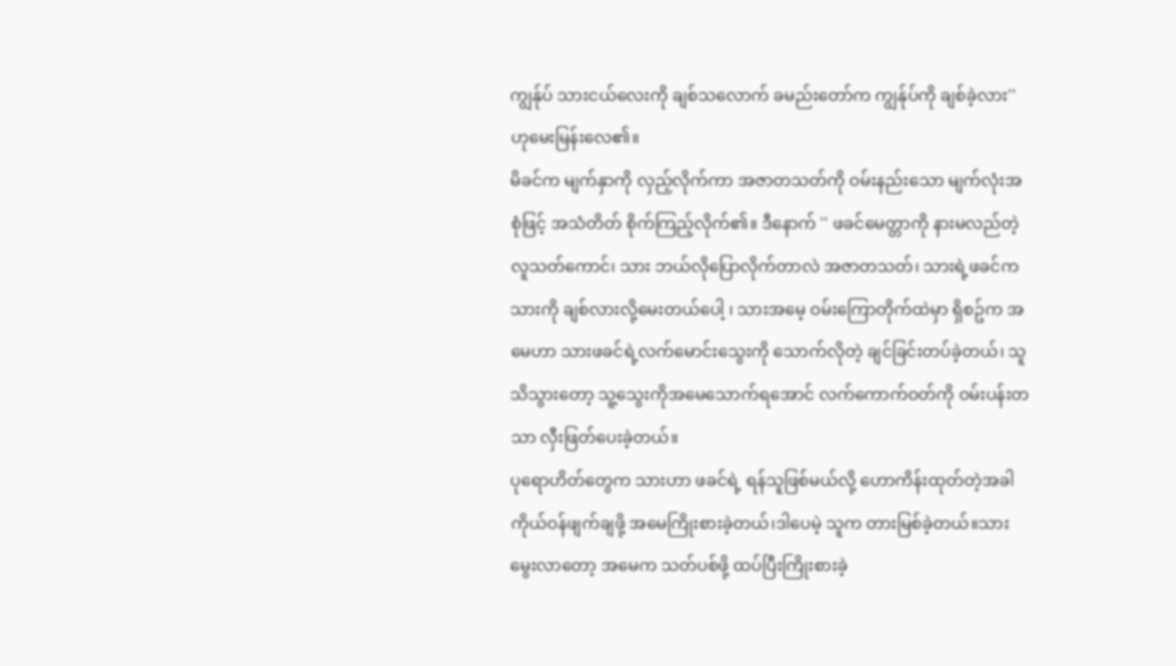ကျွန်ုပ် သားငယ်လေးကို ချစ်သလောက် ခမည်းတော်က ကျွန်ုပ်ကို ချစ်ခဲ့လား''ဟုမေးမြန်းလေ၏။
မိခင်က မျက်နှာကို လှည့်လိုက်ကာ အဇာတသတ်ကို ဝမ်းနည်းသော မျက်လုံးအစုံဖြင့် အသံတိတ် စိုက်ကြည့်လိုက်၏။ ဒီနောက် '' ဖခင်မေတ္တာကို နားမလည်တဲ့ လူသတ်ကောင်၊ သား ဘယ်လိုပြောလိုက်တာလဲ အဇာတသတ်၊ သားရဲ့ဖခင်က သားကို ချစ်လားလို့မေးတယ်ပေါ့ ၊ သားအမေ့ ဝမ်းကြောတိုက်ထဲမှာ ရှိစဥ်က အမေဟာ သားဖခင်ရဲ့လက်မောင်းသွေးကို သောက်လိုတဲ့ ချင်ခြင်းတပ်ခဲ့တယ်၊ သူသိသွားတော့ သူ့သွေးကိုအမေသောက်ရအောင် လက်ကောက်ဝတ်ကို ဝမ်းပန်းတသာ လှီးဖြတ်ပေးခဲ့တယ်။
ပုရောဟိတ်တွေက သားဟာ ဖခင်ရဲ့ ရန်သူဖြစ်မယ်လို့ ဟောကိန်းထုတ်တဲ့အခါ ကိုယ်ဝန်ဖျက်ချဖို့ အမေကြိုးစားခဲ့တယ်၊ဒါပေမဲ့ သူက တားမြစ်ခဲ့တယ်။သားမွေးလာတော့ အမေက သတ်ပစ်ဖို့ ထပ်ပြီးကြိုးစားခဲ့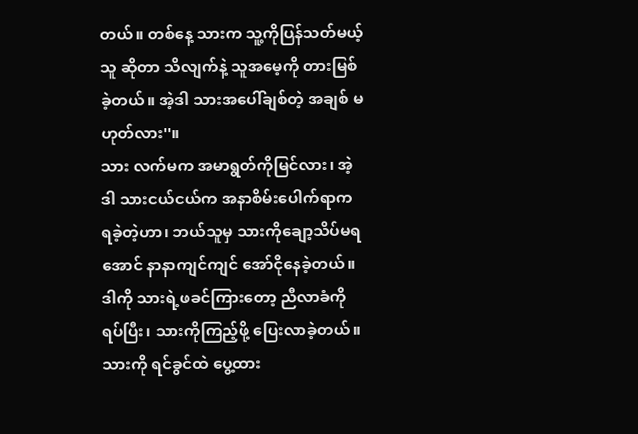တယ်။ တစ်နေ့ သားက သူ့ကိုပြန်သတ်မယ့်သူ ဆိုတာ သိလျက်နဲ့ သူအမေ့ကို တားမြစ်ခဲ့တယ်။ အဲ့ဒါ သားအပေါ်ချစ်တဲ့ အချစ် မဟုတ်လား''။
သား လက်မက အမာရွတ်ကိုမြင်လား၊ အဲ့ဒါ သားငယ်ငယ်က အနာစိမ်းပေါက်ရာက ရခဲ့တဲ့ဟာ၊ ဘယ်သူမှ သားကိုချော့သိပ်မရအောင် နာနာကျင်ကျင် အော်ငိုနေခဲ့တယ်။ ဒါကို သားရဲ့ဖခင်ကြားတော့ ညီလာခံကို ရပ်ပြီး၊ သားကိုကြည့်ဖို့ ပြေးလာခဲ့တယ်။ သားကို ရင်ခွင်ထဲ ပွေ့ထား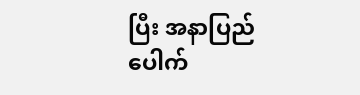ပြီး အနာပြည်ပေါက်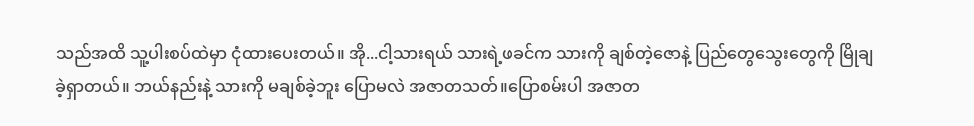သည်အထိ သူ့ပါးစပ်ထဲမှာ ငုံထားပေးတယ်။ အို...ငါ့သားရယ် သားရဲ့ဖခင်က သားကို ချစ်တဲ့ဇောနဲ့ ပြည်တွေသွေးတွေကို မြိုချခဲ့ရှာတယ်။ ဘယ်နည်းနဲ့ သားကို မချစ်ခဲ့ဘူး ပြောမလဲ အဇာတသတ်။ပြောစမ်းပါ အဇာတ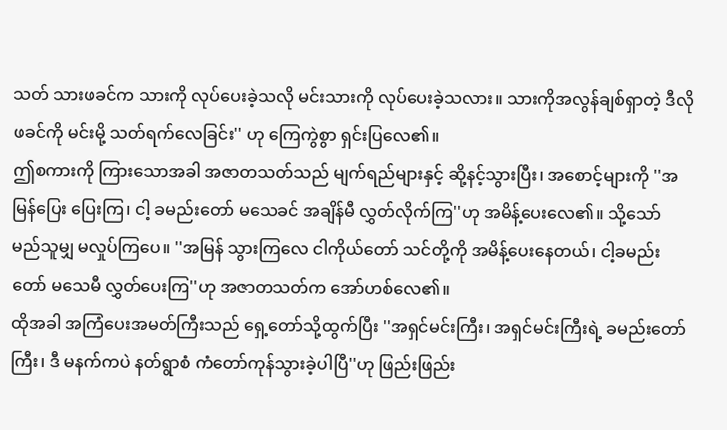သတ် သားဖခင်က သားကို လုပ်ပေးခဲ့သလို မင်းသားကို လုပ်ပေးခဲ့သလား။ သားကိုအလွန်ချစ်ရှာတဲ့ ဒီလို ဖခင်ကို မင်းမို့ သတ်ရက်လေခြင်း'' ဟု ကြေကွဲစွာ ရှင်းပြလေ၏။
ဤစကားကို ကြားသောအခါ အဇာတသတ်သည် မျက်ရည်များနှင့် ဆို့နင့်သွားပြီး၊ အစောင့်များကို ''အမြန်ပြေး ပြေးကြ၊ ငါ့ ခမည်းတော် မသေခင် အချိန်မီ လွှတ်လိုက်ကြ''ဟု အမိန့်ပေးလေ၏။ သို့သော် မည်သူမျှ မလှုပ်ကြပေ။ ''အမြန် သွားကြလေ ငါကိုယ်တော် သင်တို့ကို အမိန့်ပေးနေတယ်၊ ငါ့ခမည်းတော် မသေမီ လွှတ်ပေးကြ''ဟု အဇာတသတ်က အော်ဟစ်လေ၏။
ထိုအခါ အကြံပေးအမတ်ကြီးသည် ရှေ့တော်သို့ထွက်ပြီး ''အရှင်မင်းကြီး၊ အရှင်မင်းကြီးရဲ့ ခမည်းတော်ကြီး၊ ဒီ မနက်ကပဲ နတ်ရွာစံ ကံတော်ကုန်သွားခဲ့ပါပြီ''ဟု ဖြည်းဖြည်း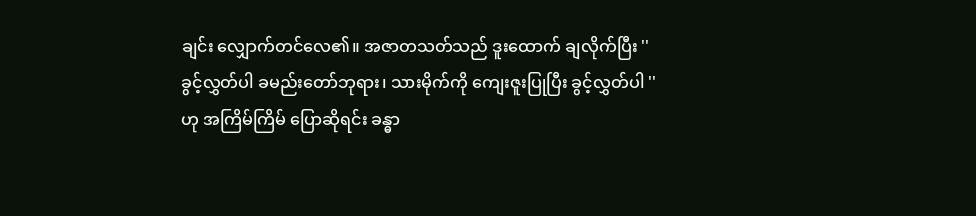ချင်း လျှောက်တင်လေ၏။ အဇာတသတ်သည် ဒူးထောက် ချလိုက်ပြီး ''ခွင့်လွှတ်ပါ ခမည်းတော်ဘုရား၊ သားမိုက်ကို ကျေးဇူးပြုပြီး ခွင့်လွှတ်ပါ '' ဟု အကြိမ်ကြိမ် ပြောဆိုရင်း ခန္ဓာ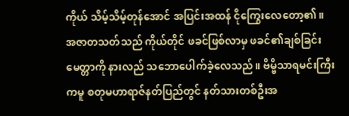ကိုယ် သိမ့်သိမ့်တုန်အောင် အပြင်းအထန် ငိုကြွေးလေတော့၏။
အဇာတသတ်သည် ကိုယ်တိုင် ဖခင်ဖြစ်လာမှ ဖခင်၏ချစ်ခြင်းမေတ္တာကို နားလည် သဘောပေါက်ခဲ့လေသည်။ ဗိမ္ဗိသာရမင်းကြီးကမူ စတုမဟာရာဇ်နတ်ပြည်တွင် နတ်သားတစ်ဦးအ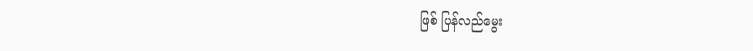ဖြစ် ပြန်လည်မွေး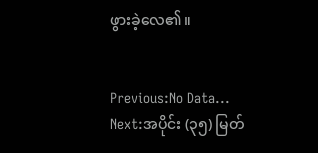ဖွားခဲ့လေ၏။


Previous:No Data...
Next:အပိုင်း (၃၅) မြတ်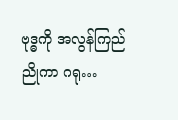ဗုဒ္ဓကို အလွန်ကြည်ညိုကာ ဂရု…